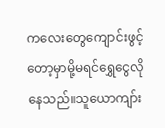ကလေးတွေကျောင်းဖွင့်တော့မှာမို့မရင်ရွှေငွေလိုနေသည်။သူယောကျာ်း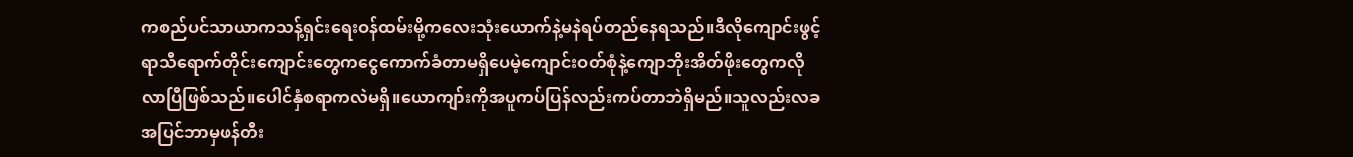ကစည်ပင်သာယာကသန့်ရှင်းရေးဝန်ထမ်းမို့ကလေးသုံးယောက်နဲ့မနဲရပ်တည်နေရသည်။ဒီလိုကျောင်းဖွင့်ရာသီရောက်တိုင်းကျောင်းတွေကငွေကောက်ခံတာမရှိပေမဲ့ကျောင်းဝတ်စုံနဲ့ကျောဘိုးအိတ်ဖိုးတွေကလိုလာပြီဖြစ်သည်။ပေါင်နှံစရာကလဲမရှိ။ယောကျာ်းကိုအပူကပ်ပြန်လည်းကပ်တာဘဲရှိမည်။သူလည်းလခအပြင်ဘာမှဖန်တီး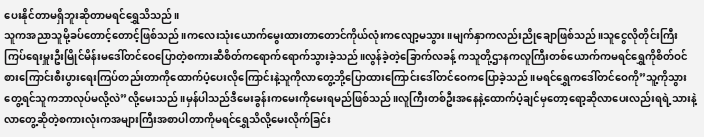ပေးနိုင်တာမရှိဘူးဆိုတာမရင်ရွှေသိသည်။
သူကအညာသူမို့ခပ်တောင့်တောင့်ဖြစ်သည်။ကလေးသုံးယောက်မွေးထားတာတောင်ကိုယ်လုံးကလျော့မသွား။မျက်နှာကလည်းညိုချောဖြစ်သည်။သူငွေလိုတိုင်းကြီးကြပ်ရေးမှူးဦးမြိုင်မိန်းမဒေါ်တင်ဝေပြောတဲ့စကားဆီစိတ်ကရောက်ရောက်သွားခဲ့သည်။လွန်ခဲ့တဲ့ခြောက်လခန့် ကသူတို့ဌာနကလူကြီးတစ်ယောက်ကမရင်ရွှေကိုစိတ်ဝင်စားကြောင်းစီးပွားရေးကြပ်တည်းတာကိုထောက်ပံ့ပေးလိုကြောင်းနဲ့သူကိုလာတွေ့ဘို့ပြောထားကြောင်းဒေါ်တင်ဝေကပြောခဲ့သည်။မရင်ရွှေကဒေါ်တင်ဝေကို”သူ့ကိုသွားတွေ့ရင်သူကဘာလုပ်မလို့လဲ”လို့မေးသည်။မှန်ပါသည်ဒီမေးခွန်းကမေးကိုမေးရမည်ဖြစ်သည်။လူကြီးတစ်ဦးအနေနဲ့ထောက်ပံ့ချင်မှတော့ရော့ဆိုလာပေးလည်းရရဲ့သားနဲ့လာတွေ့ဆိုတဲ့စကားလုံးကအများကြီးအစာပါတာကိုမရင်ရွှေသိလို့မေးလိုက်ခြင်း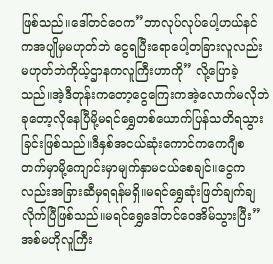ဖြစ်သည်။ဒေါ်တင်ဝေက”ဘာလုပ်လုပ်ပေါ့ဟယ်နင်ကအပျိုမှမဟုတ်ဘဲ ငွေရပြီးရောပေါ့တခြားလူလည်းမဟုတ်ဘဲကိုယ့်ဌာနကလူကြီးဟာကို” လို့ပြောခဲ့သည်။အဲ့ဒီတုန်းကတော့ငွေကြေးကအဲ့လောက်မလိုဘဲခုတော့လိုနေပြီမို့မရင်ရွှေတစ်ယောက်ပြန်သတိရသွားခြင်းဖြစ်သည်။ဒီနှစ်အငယ်ဆုံးကောင်ကကေဂျီစတက်မှာမို့ကျောင်းမှာမျက်နှာမငယ်စေချင်။ငွေကလည်းအခြားဆီမှရရန်မရှိ။မရင်ရွှေဆုံးဖြတ်ချက်ချလိုက်ပြီဖြစ်သည်။မရင်ရွှေဒေါ်တင်ဝေအိမ်သွားပြီး”အစ်မဟိုလူကြီး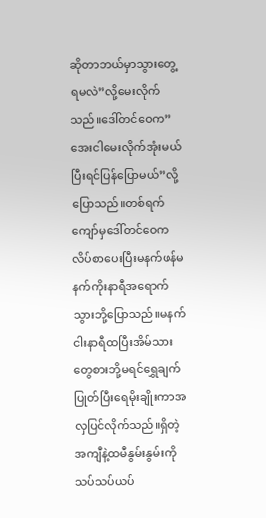ဆိုတာဘယ်မှာသွားတွေ့ရမလဲ”လို့မေးလိုက်သည်။ဒေါ်တင်ဝေက”အေးငါမေးလိုက်အုံးမယ်ပြီးရင်ပြန်ပြောမယ်”လို့ပြောသည်။တစ်ရက်ကျော်မှဒေါ်တင်ဝေကလိပ်စာပေးပြီးမနက်ဖန်မနက်ကိုးနာရီအရောက်သွားဘို့ပြောသည်။မနက်ငါးနာရီထပြီးအိမ်သားတွေစားဘို့မရင်ရွှေချက်ပြုတ်ပြီးရေမိုးချိုးကာအလှပြင်လိုက်သည်။ရှိတဲ့အကျီနဲ့ထမီနွမ်းနွမ်းကိုသပ်သပ်ယပ်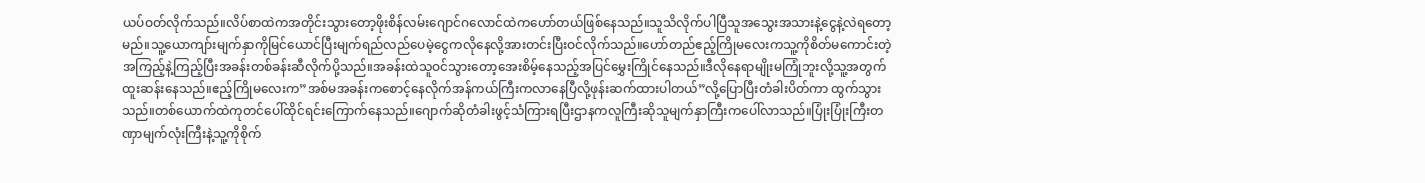ယပ်ဝတ်လိုက်သည်။လိပ်စာထဲကအတိုင်းသွားတော့ဖိုးစိန်လမ်းဂျောင်ဂလောင်ထဲကဟော်တယ်ဖြစ်နေသည်။သူသိလိုက်ပါပြီသူအသွေးအသားနဲ့ငွေနဲ့လဲရတော့မည်။သူ့ယောကျာ်းမျက်နှာကိုမြင်ယောင်ပြီးမျက်ရည်လည်ပေမဲ့ငွေကလိုနေလို့အားတင်းပြီးဝင်လိုက်သည်။ဟော်တည်ဧည့်ကြိုမလေးကသူ့ကိုစိတ်မကောင်းတဲ့အကြည့်နဲ့ကြည့်ပြီးအခန်းတစ်ခန်းဆီလိုက်ပို့သည်။အခန်းထဲသူဝင်သွားတော့အေးစိမ့်နေသည့်အပြင်မွှေးကြိုင်နေသည်။ဒီလိုနေရာမျိုးမကြုံဘူးလို့သူ့အတွက်ထူးဆန်းနေသည်။ဧည့်ကြိုမလေးက”အစ်မအခန်းကစောင့်နေလိုက်အန်ကယ်ကြီးကလာနေပြီလို့ဖုန်းဆက်ထားပါတယ်”လို့ပြောပြီးတံခါးပိတ်ကာ ထွက်သွားသည်။တစ်ယောက်ထဲကုတင်ပေါ်ထိုင်ရင်းကြောက်နေသည်။ဂျောက်ဆိုတံခါးဖွင့်သံကြားရပြီးဌာနကလူကြီးဆိုသူမျက်နှာကြီးကပေါ်လာသည်။ပြုံးပြုံးကြီးတဏှာမျက်လုံးကြီးနဲ့သူ့ကိုစိုက်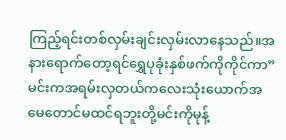ကြည့်ရင်းတစ်လှမ်းချင်းလှမ်းလာနေသည်။အနားရောက်တော့ရင်ရွှေပုခုံးနှစ်ဖက်ကိုကိုင်ကာ”မင်းကအရမ်းလှတယ်ကလေးသုံးယောက်အမေတောင်မထင်ရဘူးတို့မင်းကိုမုန့်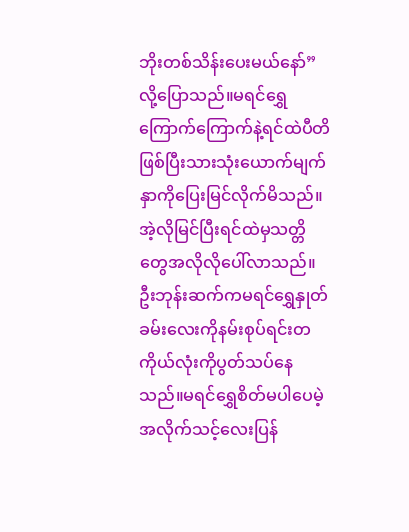ဘိုးတစ်သိန်းပေးမယ်နော်”လို့ပြောသည်။မရင်ရွှေကြောက်ကြောက်နဲ့ရင်ထဲပီတိဖြစ်ပြီးသားသုံးယောက်မျက်နှာကိုပြေးမြင်လိုက်မိသည်။အဲ့လိုမြင်ပြီးရင်ထဲမှသတ္တိတွေအလိုလိုပေါ်လာသည်။
ဦးဘုန်းဆက်ကမရင်ရွှေနှုတ်ခမ်းလေးကိုနမ်းစုပ်ရင်းတကိုယ်လုံးကိုပွတ်သပ်နေသည်။မရင်ရွှေစိတ်မပါပေမဲ့အလိုက်သင့်လေးပြန်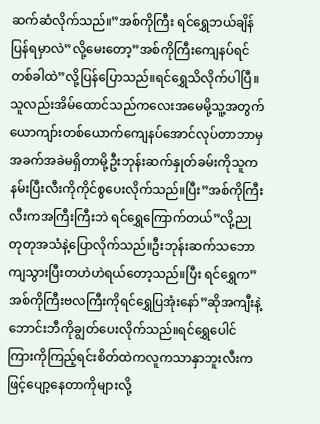ဆက်ဆံလိုက်သည်။”အစ်ကိုကြီး ရင်ရွှေဘယ်ချိန်ပြန်ရမှာလဲ”လို့မေးတော့”အစ်ကိုကြီးကျေနပ်ရင်တစ်ခါထဲ”လို့ပြန်ပြောသည်။ရင်ရွှေသိလိုက်ပါပြီ။
သူလည်းအိမ်ထောင်သည်ကလေးအမေမို့သူ့အတွက်ယောကျာ်းတစ်ယောက်ကျေနပ်အောင်လုပ်တာဘာမှအခက်အခဲမရှိတာမို့ဦးဘုန်းဆက်နှုတ်ခမ်းကိုသူကနမ်းပြီးလီးကိုကိုင်စွပေးလိုက်သည်။ပြီး”အစ်ကိုကြီး လီးကအကြီးကြီးဘဲ ရင်ရွှေကြောက်တယ်”လို့ညုတုတုအသံနဲ့ပြောလိုက်သည်။ဦးဘုန်းဆက်သဘောကျသွားပြီးတဟဲဟဲရယ်တော့သည်။ပြီး ရင်ရွှေက”အစ်ကိုကြီးဗလကြီးကိုရင်ရွှေပြအုံးနော်”ဆိုအကျီးနဲ့ဘောင်းဘီကိုချွတ်ပေးလိုက်သည်။ရင်ရွှေပေါင်ကြားကိုကြည့်ရင်းစိတ်ထဲကလူကသာနှာဘူးလီးကဖြင့်ပျော့နေတာကိုများလို့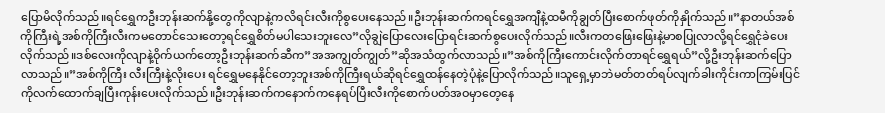ပြောမိလိုက်သည်။ရင်ရွှေကဦးဘုန်းဆက်နို့တွေကိုလျာနဲ့ကလိရင်းလီးကိုစွပေးနေသည်။ဦးဘုန်းဆက်ကရင်ရွှေအကျီနဲ့ထမီကိုချွတ်ပြီးစောက်ဖုတ်ကိုနှိုက်သည်။”နာတယ်အစ်ကိုကြီးရဲ့အစ်ကိုကြီးလီးကမတောင်သေးတော့ရင်ရွှေစိတ်မပါသေးဘူးလေ”လိုချွဲပြောလေးပြောရင်းဆက်စွပေးလိုက်သည်။လီးကတဖြေးဖြေးနဲ့မာစပြုလာလို့ရင်ရွှေငုံခဲပေးလိုက်သည်။ဒစ်လေးကိုလျာနဲ့ဝိုက်ယက်တော့ဦးဘုန်းဆက်ဆီက”အအကျွတ်ကျွတ်”ဆိုအသံထွက်လာသည်။”အစ်ကိုကြီးကောင်းလိုက်တာရင်ရွှေရယ်”လို့ဦးဘုန်းဆက်ပြောလာသည်။”အစ်ကိုကြီး လီးကြီးနဲ့လိုးပေး ရင်ရွှေမနေနိုင်တော့ဘူးအစ်ကိုကြီးရယ်ဆိုရင်ရွှေထန်နေတဲ့ပုံနဲ့ပြောလိုက်သည်။သူရှေ့မှာဘဲမတ်တတ်ရပ်လျက်ခါးကိုင်းကာကြမ်းပြင်ကိုလက်ထောက်ချပြီးကုန်းပေးလိုက်သည်။ဦးဘုန်းဆက်ကနောက်ကနေရပ်ပြီးလီးကိုစောက်ပတ်အဝမှာတေ့နေ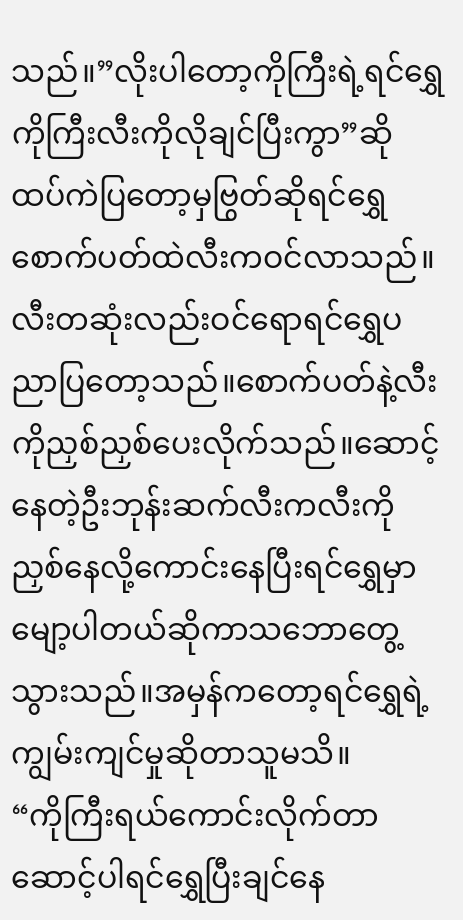သည်။”လိုးပါတော့ကိုကြီးရဲ့ရင်ရွှေကိုကြီးလီးကိုလိုချင်ပြီးကွာ”ဆိုထပ်ကဲပြတော့မှဗြွတ်ဆိုရင်ရွှေစောက်ပတ်ထဲလီးကဝင်လာသည်။လီးတဆုံးလည်းဝင်ရောရင်ရွှေပညာပြတော့သည်။စောက်ပတ်နဲ့လီးကိုညှစ်ညှစ်ပေးလိုက်သည်။ဆောင့်နေတဲ့ဦးဘုန်းဆက်လီးကလီးကိုညှစ်နေလို့ကောင်းနေပြီးရင်ရွှေမှာမျော့ပါတယ်ဆိုကာသဘောတွေ့သွားသည်။အမှန်ကတော့ရင်ရွှေရဲ့ကျွမ်းကျင်မှုဆိုတာသူမသိ။
“ကိုကြီးရယ်ကောင်းလိုက်တာဆောင့်ပါရင်ရွှေပြီးချင်နေ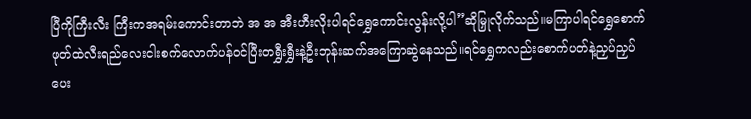ပြီကိုကြီးလီး ကြီးကအရမ်းကောင်းတာဘဲ အ အ အီးဟီးလိုးပါရင်ရွှေကောင်းလွန်းလို့ပါ”ဆိုမြှုလိုက်သည်။မကြာပါရင်ရွှေစောက်ဖုတ်ထဲလီးရည်လေးငါးစက်လောက်ပန်ဝင်ပြီးတရွှီးရွှီးနဲ့ဦးဘုန်းဆက်အကြောဆွဲနေသည်။ရင်ရွှေကလည်းစောက်ပတ်နဲ့ညှပ်ညှပ်ပေး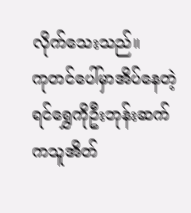လိုက်သေးသည်။
ကုတင်ပေါ်မှာအိပ်နေတဲ့ရင်ရွှေကိုဦးဘုန်းဆက်ကသူအိတ်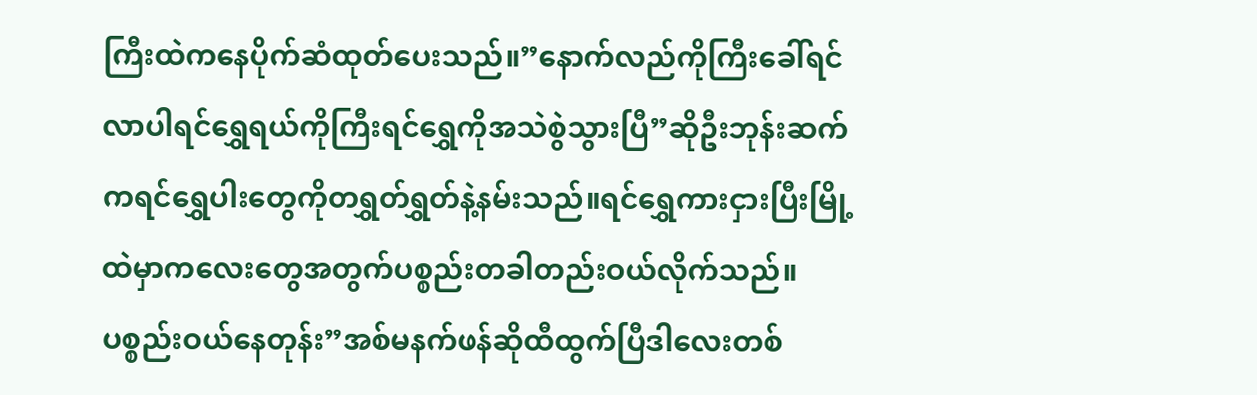ကြီးထဲကနေပိုက်ဆံထုတ်ပေးသည်။”နောက်လည်ကိုကြီးခေါ်ရင်လာပါရင်ရွှေရယ်ကိုကြီးရင်ရွှေကိုအသဲစွဲသွားပြီ”ဆိုဦးဘုန်းဆက်ကရင်ရွှေပါးတွေကိုတရွှတ်ရွှတ်နဲ့နမ်းသည်။ရင်ရွှေကားငှားပြီးမြို့ထဲမှာကလေးတွေအတွက်ပစ္စည်းတခါတည်းဝယ်လိုက်သည်။ပစ္စည်းဝယ်နေတုန်း”အစ်မနက်ဖန်ဆိုထီထွက်ပြီဒါလေးတစ်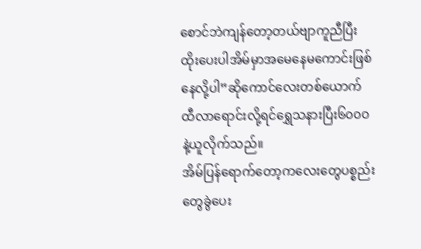စောင်ဘဲကျန်တော့တယ်ဗျာကူညီပြီးထိုးပေးပါအိမ်မှာအမေနေမကောင်းဖြစ်နေလို့ပါ”ဆိုကောင်လေးတစ်ယောက်ထီလာရောင်းလို့ရင်ရွှေသနားပြီး၆၀၀ဝနဲ့ယူလိုက်သည်။
အိမ်ပြန်ရောက်တော့ကလေးတွေပစ္စည်းတွေခွဲပေး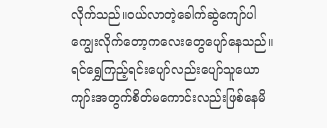လိုက်သည်။ဝယ်လာတဲ့ခေါက်ဆွဲကျော်ပါကျွေးလိုက်တော့ကလေးတွေပျော်နေသည်။ရင်ရွှေကြည့်ရင်းပျော်လည်းပျော်သူယောကျာ်းအတွက်စိတ်မကောင်းလည်းဖြစ်နေမိ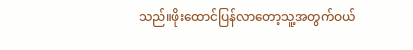သည်။ဖိုးထောင်ပြန်လာတော့သူ့အတွက်ဝယ်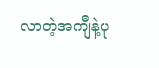လာတဲ့အကျီနဲ့ပု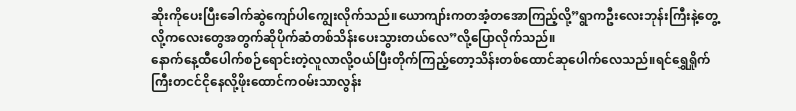ဆိုးကိုပေးပြီးခေါက်ဆွဲကျော်ပါကျွေးလိုက်သည်။ယောကျာ်းကတအံ့တအောကြည့်လို့”ရွာကဦးလေးဘုန်းကြီးနဲ့တွေ့လို့ကလေးတွေအတွက်ဆိုပိုက်ဆံတစ်သိန်းပေးသွားတယ်လေ”လို့ပြောလိုက်သည်။
နောက်နေ့ထီပေါက်စဉ်ရောင်းတဲ့လူလာလို့ဝယ်ပြီးတိုက်ကြည့်တော့သိန်းတစ်ထောင်ဆုပေါက်လေသည်။ရင်ရွှေရှိုက်ကြီးတငင်ငိုနေလို့ဖိုးထောင်ကဝမ်းသာလွန်း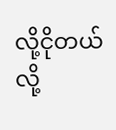လို့ငိုတယ်လို့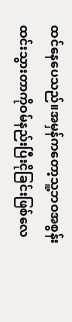ထင်နေပေသည်။အမှန်ကတော့သူ့ဘဝအစွန်းထင်းသွားတာကိုဝမ်နည်းပြီးငိုခြင်းဖြစ်လေ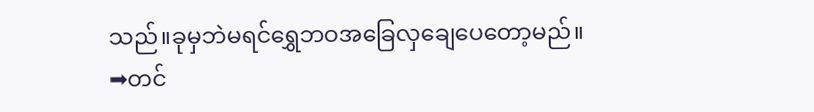သည်။ခုမှဘဲမရင်ရွှေဘဝအခြေလှချေပေတော့မည်။
➡တင်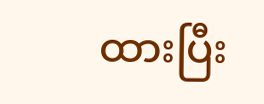ထားပြီး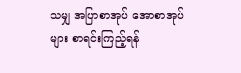သမျှ အပြာစာအုပ် အောစာအုပ်များ စာရင်းကြည့်ရန်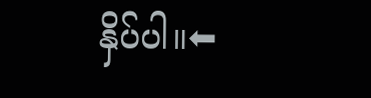နှိပ်ပါ။⬅